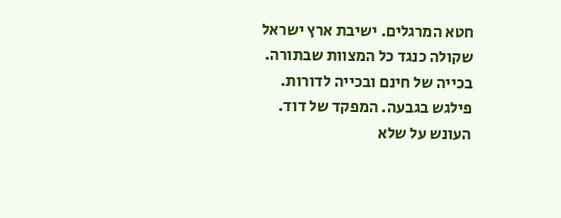חטא המרגלים. ישיבת ארץ ישראל שקולה כנגד כל המצוות שבתורה. בכייה של חינם ובכייה לדורות. פילגש בגבעה. המפקד של דוד. העונש על שלא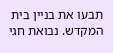תבעו את בניין בית המקדש. נבואת חגי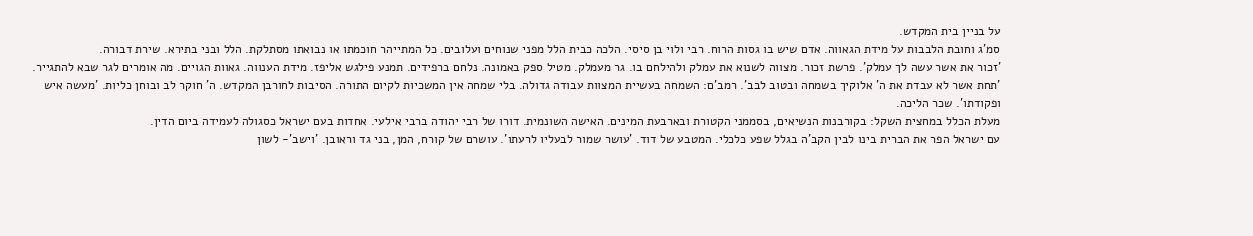על בניין בית המקדש.
סמ'ג וחובת הלבבות על מידת הגאווה. אדם שיש בו גסות הרוח. רבי ולוי בן סיסי. הלכה כבית הלל מפני שנוחים ועלובים. כל המתייהר חוכמתו או נבואתו מסתלקת. הלל ובני בתירא. שירת דבורה.
'זכור את אשר עשה לך עמלק'. פרשת זכור. מצווה לשנוא את עמלק ולהילחם בו. גר מעמלק. מטיל ספק באמונה. נלחם ברפידים. תמנע פילגש אליפז. מידת הענווה. גאוות הגויים. מה אומרים לגר שבא להתגייר.
'תחת אשר לא עבדת את ה' אלוקיך בשמחה ובטוב לבב'. רמב'ם: השמחה בעשיית המצוות עבודה גדולה. בלי שמחה אין המשכיות לקיום התורה. הסיבות לחורבן המקדש. ה' חוקר לב ובוחן כליות. 'מעשה איש ופקודתו'. שכר הליכה.
מעלת הכלל במחצית השקל: בקורבנות הנשיאים, בסממני הקטורת ובארבעת המינים. האישה השונמית. דורו של רבי יהודה ברבי אילעי. אחדות בעם ישראל כסגולה לעמידה ביום הדין.
עם ישראל הפר את הברית בינו לבין הקב'ה בגלל שפע כלכלי. המטבע של דוד. 'עושר שמור לבעליו לרעתו'. עושרם של קורח, המן, בני גד וראובן. 'וישב'- לשון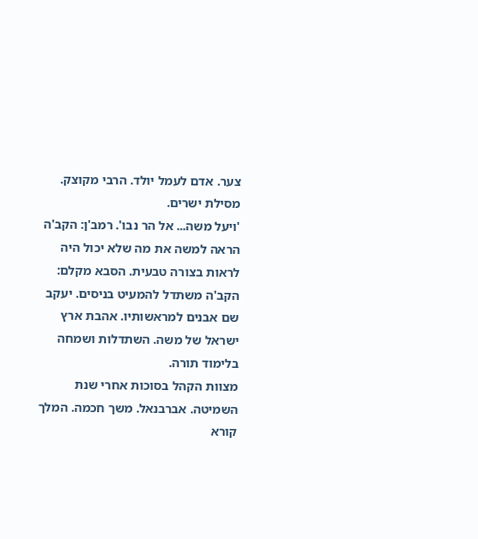צער. אדם לעמל יולד. הרבי מקוצק. מסילת ישרים.
'ויעל משה... אל הר נבו'. רמב'ן: הקב'ה הראה למשה את מה שלא יכול היה לראות בצורה טבעית. הסבא מקלם: הקב'ה משתדל להמעיט בניסים. יעקב שם אבנים למראשותיו. אהבת ארץ ישראל של משה. השתדלות ושמחה בלימוד תורה.
מצוות הקהל בסוכות אחרי שנת השמיטה. אברבנאל. משך חכמה. המלך קורא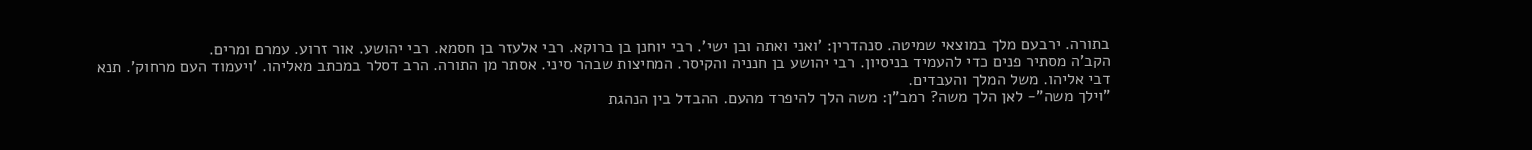בתורה. ירבעם מלך במוצאי שמיטה. סנהדרין: 'ואני ואתה ובן ישי'. רבי יוחנן בן ברוקא. רבי אלעזר בן חסמא. רבי יהושע. אור זרוע. עמרם ומרים.
הקב'ה מסתיר פנים כדי להעמיד בניסיון. רבי יהושע בן חנניה והקיסר. המחיצות שבהר סיני. אסתר מן התורה. הרב דסלר במכתב מאליהו. 'ויעמוד העם מרחוק'. תנא דבי אליהו. משל המלך והעבדים.
"וילך משה"- לאן הלך משה? רמב"ן: משה הלך להיפרד מהעם. ההבדל בין הנהגת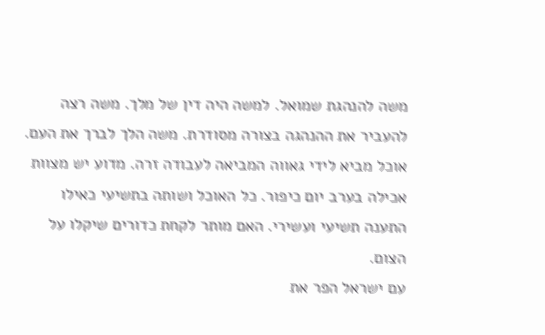משה להנהגת שמואל. למשה היה דין של מלך. משה רצה להעביר את ההנהגה בצורה מסודרת. משה הלך לברך את העם.
אוכל מביא לידי גאווה המביאה לעבודה זרה. מדוע יש מצוות אכילה בערב יום כיפור. כל האוכל ושותה בתשיעי כאילו התענה תשיעי ועשירי. האם מותר לקחת כדורים שיקלו על הצום.
עם ישראל הפר את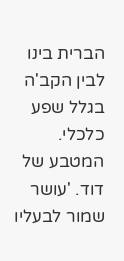הברית בינו לבין הקב'ה בגלל שפע כלכלי. המטבע של דוד. 'עושר שמור לבעליו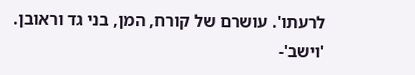לרעתו'. עושרם של קורח, המן, בני גד וראובן. 'וישב'-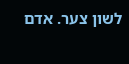לשון צער. אדם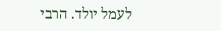לעמל יולד. הרבי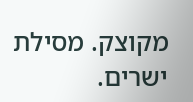מקוצק. מסילת ישרים.